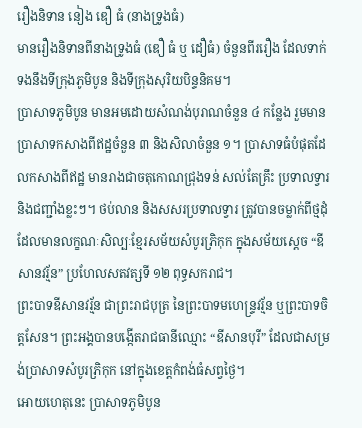រឿងនិទាន នៀង ឌឿ ធំ (នាងទ្រូងធំ)
មានរឿងនិទានពីនាងទ្រូងធំ (ឌឿ ធំ ឬ ដឿធំ) ចំនួនពីររឿង ដែលទាក់ទងនឹងទីក្រុងភូមិបូន និងទីក្រុងសុរិយបិន្ទនិគម។
ប្រាសាទភូមិបូន មានអមដោយសំណង់បុរាណចំនួន ៤ កន្លែង រួមមានប្រាសាទកសាងពីឥដ្ឋចំនួន ៣ និងសិលាចំនួន ១។ ប្រាសាទធំបំផុតដែលកសាងពីឥដ្ឋ មានរាងជាចតុកោណជ្រុងទន់ សល់តែគ្រឹះ ប្រទាលទ្វារ និងជញ្ជាំងខ្លះៗ។ ថប់លាន និងសសរប្រទាលទ្វារ ត្រូវបានចម្លាក់ពីថ្មដុំដែលមានលក្ខណៈសិល្បៈខ្មែរសម័យសំបូរភ្រិកុក ក្នុងសម័យស្ដេច “ឧីសានវរ្ម័ន” ប្រហែលសតវត្សទី ១២ ពុទ្ធសករាជ។
ព្រះបាទឧីសានវរ្ម័ន ជាព្រះរាជបុត្រ នៃព្រះបាទមហេន្ទ្រវរ្ម័ន ឬព្រះបាទចិត្តសែន។ ព្រះអង្គបានបង្កើតរាជធានីឈ្មោះ “ឧីសានបុរី” ដែលជាសម្រង់ប្រាសាទសំបូរភ្រិកុក នៅក្នុងខេត្តកំពង់ធំសព្វថ្ងៃ។
អោយហេតុនេះ ប្រាសាទភូមិបូន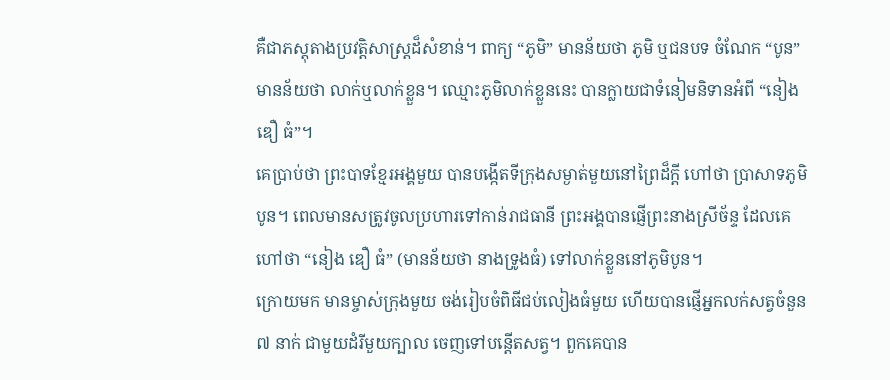គឺជាភស្តុតាងប្រវត្តិសាស្រ្តដ៏សំខាន់។ ពាក្យ “ភូមិ” មានន័យថា ភូមិ ឬជនបទ ចំណែក “បូន” មានន័យថា លាក់ឬលាក់ខ្លួន។ ឈ្មោះភូមិលាក់ខ្លួននេះ បានក្លាយជាទំនៀមនិទានអំពី “នៀង ឌឿ ធំ”។
គេប្រាប់ថា ព្រះបាទខ្មែរអង្គមួយ បានបង្កើតទីក្រុងសម្ងាត់មួយនៅព្រៃដ៏ក្តី ហៅថា ប្រាសាទភូមិបូន។ ពេលមានសត្រូវចូលប្រហារទៅកាន់រាជធានី ព្រះអង្គបានផ្ញើព្រះនាងស្រីច័ន្ទ ដែលគេហៅថា “នៀង ឌឿ ធំ” (មានន័យថា នាងទ្រូងធំ) ទៅលាក់ខ្លួននៅភូមិបូន។
ក្រោយមក មានម្ចាស់ក្រុងមួយ ចង់រៀបចំពិធីជប់លៀងធំមួយ ហើយបានផ្ញើអ្នកលក់សត្វចំនួន ៧ នាក់ ជាមួយដំរីមួយក្បាល ចេញទៅបន្តើតសត្វ។ ពួកគេបាន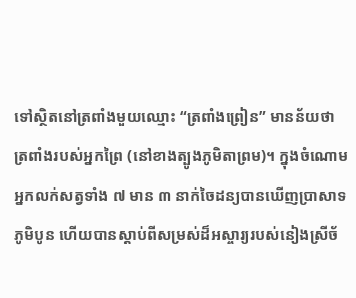ទៅស្ថិតនៅត្រពាំងមួយឈ្មោះ “ត្រពាំងព្រៀន” មានន័យថា ត្រពាំងរបស់អ្នកព្រៃ (នៅខាងត្បូងភូមិតាព្រម)។ ក្នុងចំណោមអ្នកលក់សត្វទាំង ៧ មាន ៣ នាក់ចៃដន្យបានឃើញប្រាសាទភូមិបូន ហើយបានស្តាប់ពីសម្រស់ដ៏អស្ចារ្យរបស់នៀងស្រីច័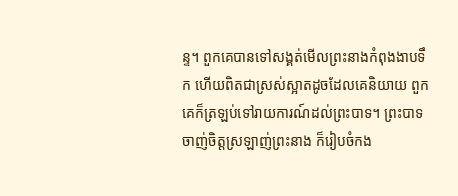ន្ទ។ ពួកគេបានទៅសង្គត់មើលព្រះនាងកំពុងងាបទឹក ហើយពិតជាស្រស់ស្អាតដូចដែលគេនិយាយ ពួកគេក៏ត្រឡប់ទៅរាយការណ៍ដល់ព្រះបាទ។ ព្រះបាទចាញ់ចិត្តស្រឡាញ់ព្រះនាង ក៏រៀបចំកង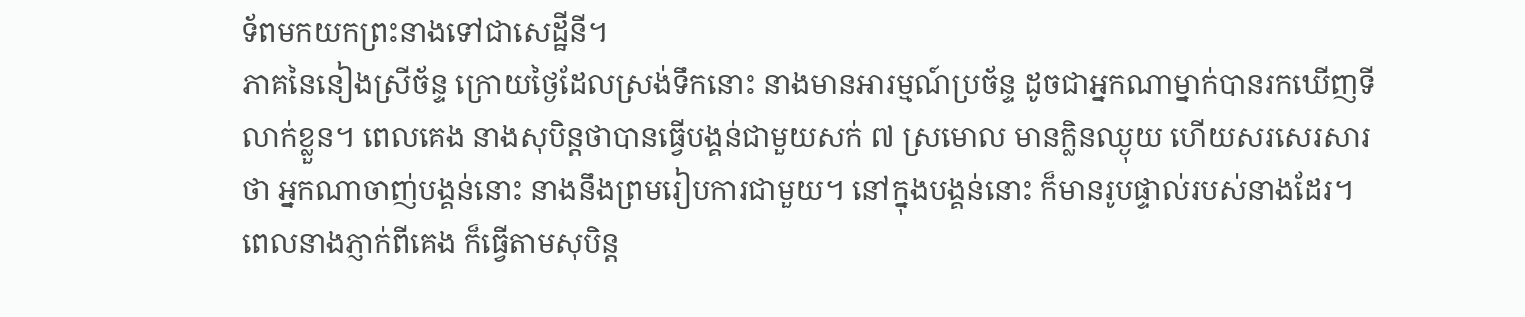ទ័ពមកយកព្រះនាងទៅជាសេដ្ឋីនី។
ភាគនៃនៀងស្រីច័ន្ទ ក្រោយថ្ងៃដែលស្រង់ទឹកនោះ នាងមានអារម្មណ៍ប្រច័ន្ទ ដូចជាអ្នកណាម្នាក់បានរកឃើញទីលាក់ខ្លួន។ ពេលគេង នាងសុបិន្តថាបានធ្វើបង្គន់ជាមួយសក់ ៧ ស្រមោល មានក្លិនឈ្ងុយ ហើយសរសេរសារថា អ្នកណាចាញ់បង្គន់នោះ នាងនឹងព្រមរៀបការជាមួយ។ នៅក្នុងបង្គន់នោះ ក៏មានរូបផ្ទាល់របស់នាងដែរ។ ពេលនាងភ្ញាក់ពីគេង ក៏ធ្វើតាមសុបិន្ត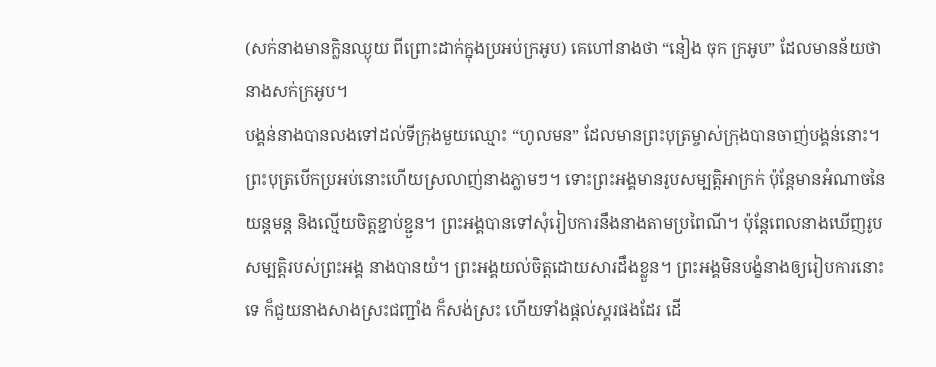(សក់នាងមានក្លិនឈ្ងុយ ពីព្រោះដាក់ក្នុងប្រអប់ក្រអូប) គេហៅនាងថា “នៀង ចុក ក្រអូប” ដែលមានន័យថា នាងសក់ក្រអូប។
បង្គន់នាងបានលងទៅដល់ទីក្រុងមួយឈ្មោះ “ហូលមន” ដែលមានព្រះបុត្រម្ចាស់ក្រុងបានចាញ់បង្គន់នោះ។ ព្រះបុត្របើកប្រអប់នោះហើយស្រលាញ់នាងភ្លាមៗ។ ទោះព្រះអង្គមានរូបសម្បត្តិអាក្រក់ ប៉ុន្តែមានអំណាចនៃយន្តមន្ត និងល្មើយចិត្តខ្ជាប់ខ្ជួន។ ព្រះអង្គបានទៅសុំរៀបការនឹងនាងតាមប្រពៃណី។ ប៉ុន្តែពេលនាងឃើញរូបសម្បត្តិរបស់ព្រះអង្គ នាងបានយំ។ ព្រះអង្គយល់ចិត្តដោយសារដឹងខ្លួន។ ព្រះអង្គមិនបង្ខំនាងឲ្យរៀបការនោះទេ ក៏ជួយនាងសាងស្រះជញ្ជាំង ក៏សង់ស្រះ ហើយទាំងផ្ដល់ស្គរផងដែរ ដើ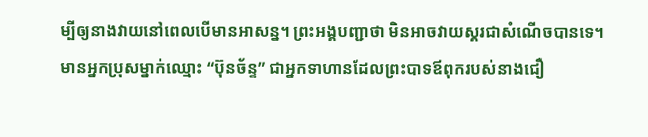ម្បីឲ្យនាងវាយនៅពេលបើមានអាសន្ន។ ព្រះអង្គបញ្ជាថា មិនអាចវាយស្គរជាសំណើចបានទេ។
មានអ្នកប្រុសម្នាក់ឈ្មោះ “ប៊ុនច័ន្ទ” ជាអ្នកទាហានដែលព្រះបាទឪពុករបស់នាងជឿ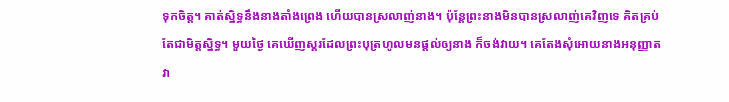ទុកចិត្ត។ គាត់ស្និទ្ធនឹងនាងតាំងព្រេង ហើយបានស្រលាញ់នាង។ ប៉ុន្តែព្រះនាងមិនបានស្រលាញ់គេវិញទេ គិតគ្រប់តែជាមិត្តស្និទ្ធ។ មួយថ្ងៃ គេឃើញស្គរដែលព្រះបុត្រហូលមនផ្ដល់ឲ្យនាង ក៏ចង់វាយ។ គេតែងសុំអោយនាងអនុញ្ញាត វា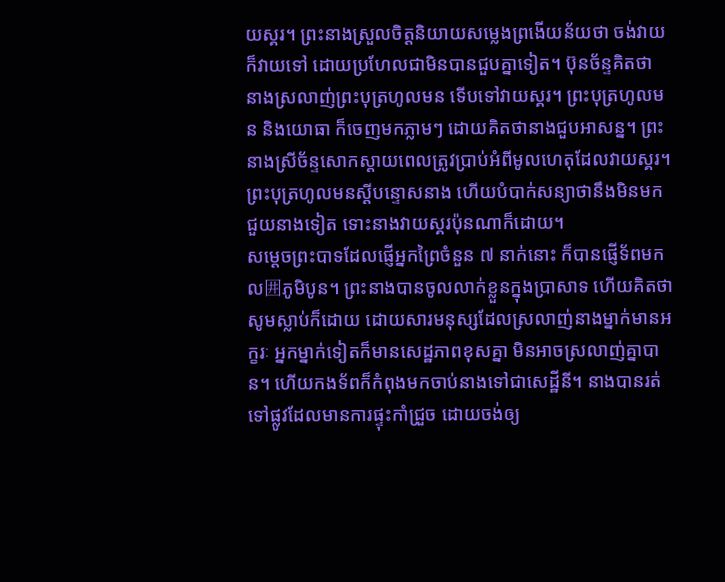យស្គរ។ ព្រះនាងស្រួលចិត្តនិយាយសម្លេងព្រងើយន័យថា ចង់វាយក៏វាយទៅ ដោយប្រហែលជាមិនបានជួបគ្នាទៀត។ ប៊ុនច័ន្ទគិតថា នាងស្រលាញ់ព្រះបុត្រហូលមន ទើបទៅវាយស្គរ។ ព្រះបុត្រហូលមន និងយោធា ក៏ចេញមកភ្លាមៗ ដោយគិតថានាងជួបអាសន្ន។ ព្រះនាងស្រីច័ន្ទសោកស្ដាយពេលត្រូវប្រាប់អំពីមូលហេតុដែលវាយស្គរ។ ព្រះបុត្រហូលមនស្ដីបន្ទោសនាង ហើយបំបាក់សន្យាថានឹងមិនមកជួយនាងទៀត ទោះនាងវាយស្គរប៉ុនណាក៏ដោយ។
សម្ដេចព្រះបាទដែលផ្ញើអ្នកព្រៃចំនួន ៧ នាក់នោះ ក៏បានផ្ញើទ័ពមកល囲ភូមិបូន។ ព្រះនាងបានចូលលាក់ខ្លួនក្នុងប្រាសាទ ហើយគិតថាសូមស្លាប់ក៏ដោយ ដោយសារមនុស្សដែលស្រលាញ់នាងម្នាក់មានអក្ខរៈ អ្នកម្នាក់ទៀតក៏មានសេដ្ឋភាពខុសគ្នា មិនអាចស្រលាញ់គ្នាបាន។ ហើយកងទ័ពក៏កំពុងមកចាប់នាងទៅជាសេដ្ឋីនី។ នាងបានរត់ទៅផ្លូវដែលមានការផ្ទុះកាំជ្រួច ដោយចង់ឲ្យ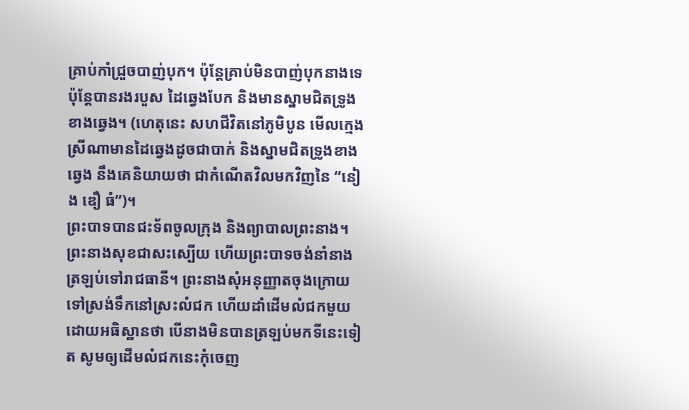គ្រាប់កាំជ្រួចបាញ់បុក។ ប៉ុន្តែគ្រាប់មិនបាញ់បុកនាងទេ ប៉ុន្តែបានរងរបួស ដៃឆ្វេងបែក និងមានស្នាមជិតទ្រូងខាងឆ្វេង។ (ហេតុនេះ សហជីវិតនៅភូមិបូន មើលក្មេងស្រីណាមានដៃឆ្វេងដូចជាបាក់ និងស្នាមជិតទ្រូងខាងឆ្វេង នឹងគេនិយាយថា ជាកំណើតវិលមកវិញនៃ “នៀង ឌឿ ធំ”)។
ព្រះបាទបានជះទ័ពចូលក្រុង និងព្យាបាលព្រះនាង។ ព្រះនាងសុខជាសះស្បើយ ហើយព្រះបាទចង់នាំនាងត្រឡប់ទៅរាជធានី។ ព្រះនាងសុំអនុញ្ញាតចុងក្រោយទៅស្រង់ទឹកនៅស្រះលំជក ហើយដាំដើមលំជកមួយ ដោយអធិស្ឋានថា បើនាងមិនបានត្រឡប់មកទីនេះទៀត សូមឲ្យដើមលំជកនេះកុំចេញ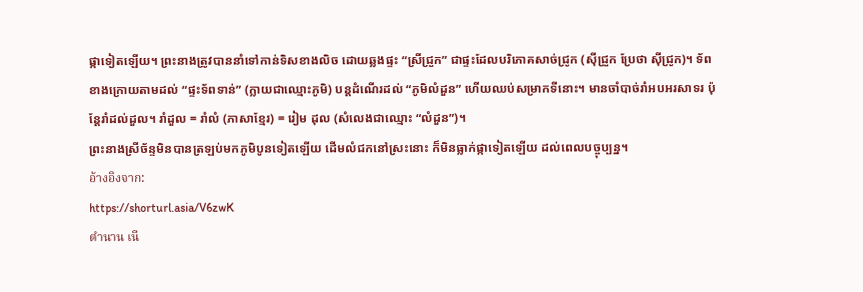ផ្កាទៀតឡើយ។ ព្រះនាងត្រូវបាននាំទៅកាន់ទិសខាងលិច ដោយឆ្លងផ្ទះ “ស្រីជ្រួក” ជាផ្ទះដែលបរិភោគសាច់ជ្រូក (ស៊ីជ្រួក ប្រែថា ស៊ីជ្រូក)។ ទ័ពខាងក្រោយតាមដល់ “ផ្ទះទ័ពទាន់” (ក្លាយជាឈ្មោះភូមិ) បន្តដំណើរដល់ “ភូមិលំដួន” ហើយឈប់សម្រាកទីនោះ។ មានចាំបាច់រាំអបអរសាទរ ប៉ុន្តែរាំដល់ដួល។ រាំដួល = រាំលំ (ភាសាខ្មែរ) = រៀម ដុល (សំលេងជាឈ្មោះ “លំដួន”)។
ព្រះនាងស្រីច័ន្ទមិនបានត្រឡប់មកភូមិបូនទៀតឡើយ ដើមលំជកនៅស្រះនោះ ក៏មិនធ្លាក់ផ្កាទៀតឡើយ ដល់ពេលបច្ចុប្បន្ន។
อ้างอิงจาก:
https://shorturl.asia/V6zwK
ตำนาน เนี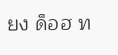ยง ด็อฮ ท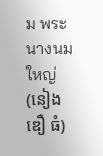ม พระนางนมใหญ่ (នៀង ឌឿ ធំ)